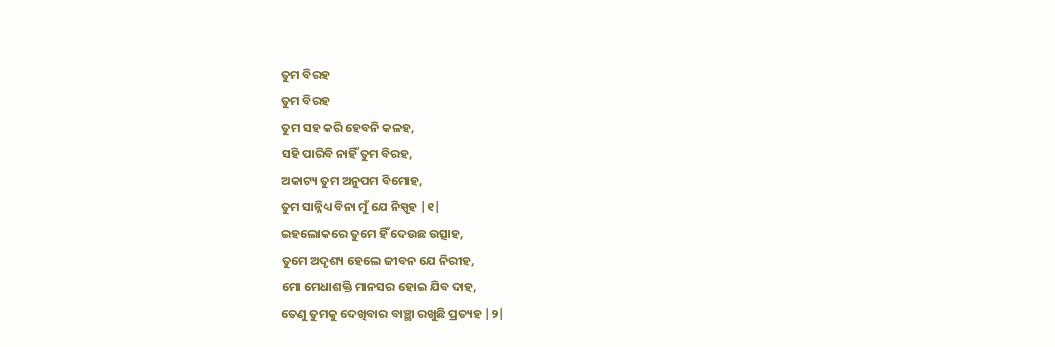ତୁମ ବିରହ
ତୁମ ବିରହ
ତୁମ ସହ କରି ହେବନି କଳହ,
ସହି ପାରିବି ନାହିଁ ତୁମ ବିରହ,
ଅକାଟ୍ୟ ତୁମ ଅନୁପମ ବିମୋହ,
ତୁମ ସାନ୍ନିଧ୍ୟ ବିନା ମୁଁ ଯେ ନିସ୍ପୃହ |୧|
ଇହଲୋକରେ ତୁମେ ହିଁ ଦେଉଛ ଉତ୍ସାହ,
ତୁମେ ଅଦୃଶ୍ୟ ହେଲେ ଜୀବନ ଯେ ନିରୀହ,
ମୋ ମେଧାଶକ୍ତି ମାନସର ହୋଇ ଯିବ ଦାହ,
ତେଣୁ ତୁମକୁ ଦେଖିବାର ବାଞ୍ଛା ରଖୁଛି ପ୍ରତ୍ୟହ |୨|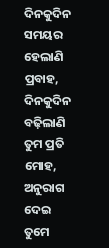ଦିନକୁଦିନ ସମୟର ହେଲାଣି ପ୍ରବାହ,
ଦିନକୁଦିନ ବଢ଼ିଲାଣି ତୁମ ପ୍ରତି ମୋହ,
ଅନୁରାଗ ଦେଇ ତୁମେ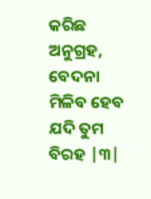କରିଛ ଅନୁଗ୍ରହ,
ବେଦନା ମିଳିବ ହେବ ଯଦି ତୁମ ବିରହ |୩|